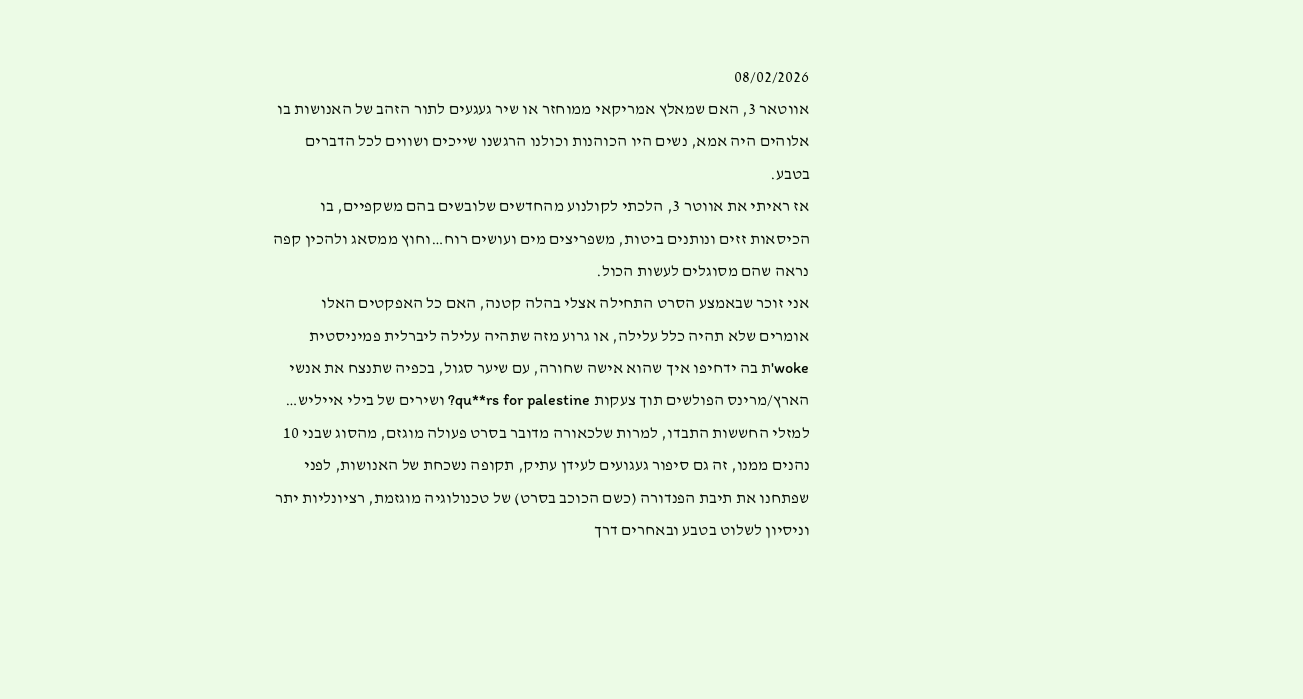08/02/2026
אווטאר 3, האם שמאלץ אמריקאי ממוחזר או שיר געגעים לתור הזהב של האנושות בו אלוהים היה אמא, נשים היו הכוהנות וכולנו הרגשנו שייכים ושווים לכל הדברים בטבע.
אז ראיתי את אווטר 3, הלכתי לקולנוע מהחדשים שלובשים בהם משקפיים, בו הכיסאות זזים ונותנים ביטות, משפריצים מים ועושים רוח…וחוץ ממסאג ולהכין קפה נראה שהם מסוגלים לעשות הכול.
אני זוכר שבאמצע הסרט התחילה אצלי בהלה קטנה, האם כל האפקטים האלו אומרים שלא תהיה כלל עלילה, או גרוע מזה שתהיה עלילה ליברלית פמיניסטית woke'ת בה ידחיפו איך שהוא אישה שחורה, עם שיער סגול, בכפיה שתנצח את אנשי הארץ/מרינס הפולשים תוך צעקות qu**rs for palestine? ושירים של בילי אייליש…
למזלי החששות התבדו, למרות שלכאורה מדובר בסרט פעולה מוגזם, מהסוג שבני 10 נהנים ממנו, זה גם סיפור געגועים לעידן עתיק, תקופה נשכחת של האנושות, לפני שפתחנו את תיבת הפנדורה (כשם הכוכב בסרט) של טכנולוגיה מוגזמת, רציונליות יתר וניסיון לשלוט בטבע ובאחרים דרך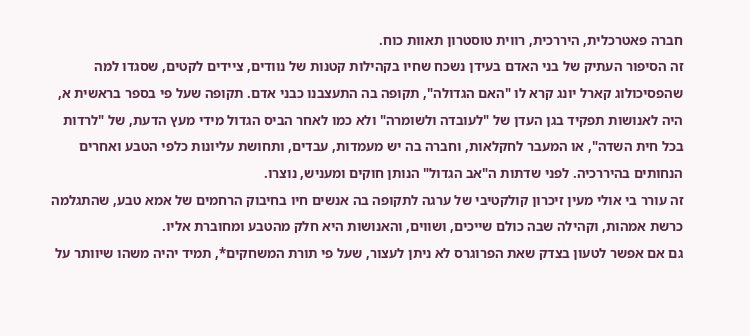חברה פאטרכלית, היררכית, רווית טוסטרון תאוות כוח.
זה הסיפור העתיק של בני האדם בעידן נשכח שחיו בקהילות קטנות של נוודים, ציידים לקטים, שסגדו למה שהפסיכולוג קארל יונג קרא לו "האם הגדולה", תקופה בה התעצבנו כבני אדם. תקופה שעל פי בספר בראשית א, היה לאנושות תפקיד בגן העדן של "לעובדה ולשומרה" ולא כמו לאחר הביס הגדול מידי מעץ הדעת, של "לרדות בכל חית השדה", או המעבר לחקלאות, וחברה בה יש מעמדות, עבדים, ותחושת עליונות כלפי הטבע ואחרים הנחותים בהיררכיה. לפני שדתות ה"אב הגדול" הנותן חוקים ומעניש, נוצרו.
זה עורר בי אולי מעין זיכרון קולקטיבי של ערגה לתקופה בה אנשים חיו בחיבוק הרחמים של אמא טבע, שהתגלמה כרשת אמהות, וקהילה שבה כולם שייכים, ושווים, והאנושות היא חלק מהטבע ומחוברת אליו.
גם אם אפשר לטעון בצדק שאת הפרוגרס לא ניתן לעצור, שעל פי תורת המשחקים*, תמיד יהיה משהו שיוותר על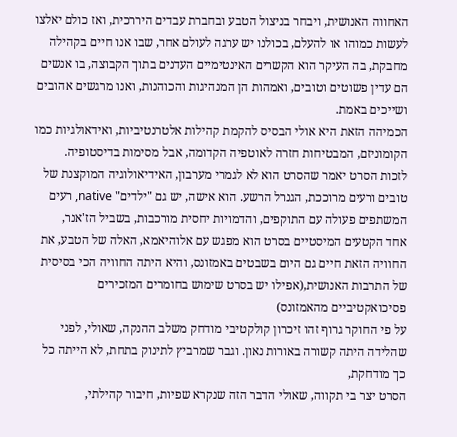האחווה האנושית, ויבחר בניצול הטבע ובחברת עבדים היררכית, ואז כולם יאלצו לעשות כמוהו או להעלם, בכולנו יש ערגה לעולם אחר, שבו אנו חיים בקהילה מחבקת, בה העיקר הוא הקשרים האינטימיים העדנים בתוך הקבוצה, בו אנשים הם עדין פשוטים וטובים, ואמהות הן המנהיגות והכוהנות, ואנו מרגשים אהובים ושייכים באמת.
הכמיהה הזאת היא אולי הבסיס להקמת קהילות אלטרנטיביות, ואידאולגיות כמו הקומוניזם, המבטיחות חזרה לאוטפיה הקדומה, אבל מסימות בדיסטופיה.
לזכות הסרט יאמר שהסרט הוא לא לגמרי מערבון, האידיאולוגיה המוקצנת של טובים ורעים מרוככת, הגנרל הרשע. הוא אישה, יש גם "ילדים" native, רעים המשתפים פעולה עם התוקפים, והדמויות יחסית מורכבות, בשביל הז'אנר,
אחד הקטעים המיסטיים בסרט הוא מפגש עם אלוהיאמא, האלה של הטבע, את החוויה הזאת חיים גם היום בשבטים באמזונס, והיא היתה החוויה הכי בסיסית של התרבות האנושית,(אפילו יש בסרט שימוש בחומרים המזכירים פסיכואקטיביים מהאמזונס)
על פי החוקר גרוף זהו זיכרון קולקטיבי מודחק משלב ההנקה, שאולי, לפני שהלידה היתה קשורה באורות נאון. וגבר שמרביץ לתינוק בתחת, לא הייתה כל כך מודחקת,
הסרט יצר בי תקווה, שאולי הדבר הזה שנקרא שפיות, חיבור קהילתי,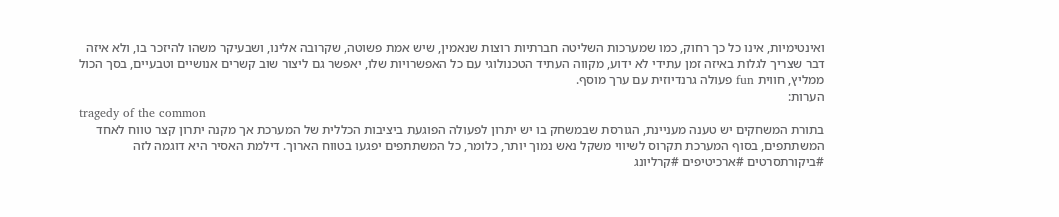ואינטימיות, אינו כל כך רחוק, כמו שמערכות השליטה חברתיות רוצות שנאמין, שיש אמת פשוטה, שקרובה אלינו, ושבעיקר משהו להיזכר בו, ולא איזה דבר שצריך לגלות באיזה זמן עתידי לא ידוע, מקווה העתיד הטכנולוגי עם כל האפשרויות שלו, יאפשר גם ליצור שוב קשרים אנושיים וטבעיים, בסך הכול ממליץ, חווית fun פעולה גרנדיוזית עם ערך מוסף.
הערות:
tragedy of the common
בתורת המשחקים יש טענה מעניינת, הגורסת שבמשחק בו יש יתרון לפעולה הפוגעת ביציבות הכללית של המערכת אך מקנה יתרון קצר טווח לאחד המשתתפים, בסוף המערכת תקרוס לשיווי משקל נאש נמוך יותר, כלומר, כל המשתתפים יפגעו בטווח הארוך. דילמת האסיר היא דוגמה לזה
#ביקורתסרטים #ארכיטיפים #קרליונג